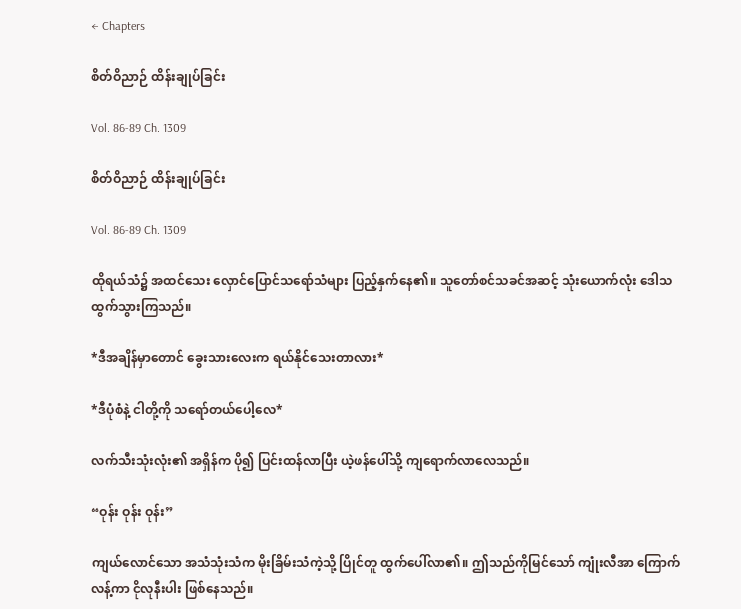← Chapters

စိတ်ဝိညာဉ် ထိန်းချုပ်ခြင်း

Vol. 86-89 Ch. 1309

စိတ်ဝိညာဉ် ထိန်းချုပ်ခြင်း

Vol. 86-89 Ch. 1309

ထိုရယ်သံ၌ အထင်သေး လှောင်ပြောင်သရော်သံများ ပြည့်နှက်နေ၏။ သူတော်စင်သခင်အဆင့် သုံးယောက်လုံး ဒေါသထွက်သွားကြသည်။

*ဒီအချိန်မှာတောင် ခွေးသားလေးက ရယ်နိုင်သေးတာလား*

*ဒီပုံစံနဲ့ ငါတို့ကို သရော်တယ်ပေါ့လေ*

လက်သီးသုံးလုံး၏ အရှိန်က ပို၍ ပြင်းထန်လာပြီး ယဲ့ဖန်ပေါ်သို့ ကျရောက်လာလေသည်။

“ဝုန်း ဝုန်း ဝုန်း”

ကျယ်လောင်သော အသံသုံးသံက မိုးခြိမ်းသံကဲ့သို့ ပြိုင်တူ ထွက်ပေါ်လာ၏။ ဤသည်ကိုမြင်သော် ကျုံးလီအာ ကြောက်လန့်ကာ ငိုလုနီးပါး ဖြစ်နေသည်။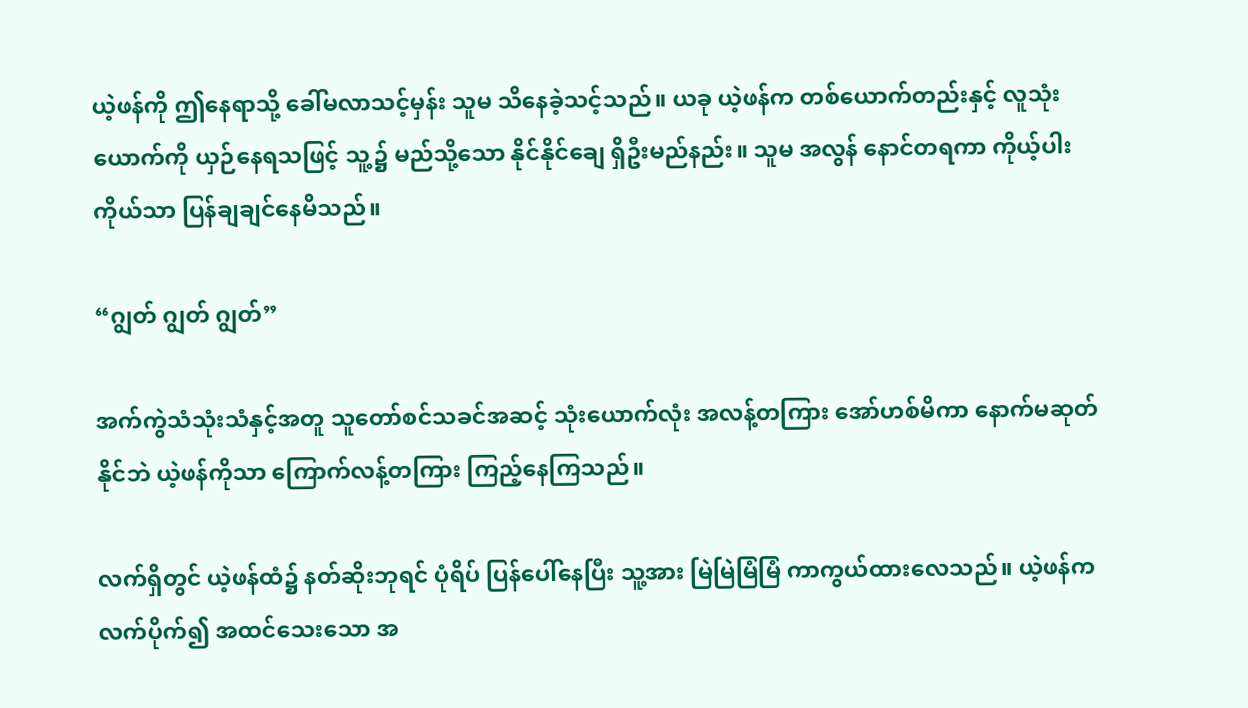ယဲ့ဖန်ကို ဤနေရာသို့ ခေါ်မလာသင့်မှန်း သူမ သိနေခဲ့သင့်သည်။ ယခု ယဲ့ဖန်က တစ်ယောက်တည်းနှင့် လူသုံးယောက်ကို ယှဉ်နေရသဖြင့် သူ့၌ မည်သို့သော နိုင်နိုင်ချေ ရှိဦးမည်နည်း။ သူမ အလွန် နောင်တရကာ ကိုယ့်ပါးကိုယ်သာ ပြန်ချချင်နေမိသည်။

“ဂျွတ် ဂျွတ် ဂျွတ်”

အက်ကွဲသံသုံးသံနှင့်အတူ သူတော်စင်သခင်အဆင့် သုံးယောက်လုံး အလန့်တကြား အော်ဟစ်မိကာ နောက်မဆုတ်နိုင်ဘဲ ယဲ့ဖန်ကိုသာ ကြောက်လန့်တကြား ကြည့်နေကြသည်။

လက်ရှိတွင် ယဲ့ဖန်ထံ၌ နတ်ဆိုးဘုရင် ပုံရိပ် ပြန်ပေါ်နေပြီး သူ့အား မြဲမြဲမြံမြံ ကာကွယ်ထားလေသည်။ ယဲ့ဖန်က လက်ပိုက်၍ အထင်သေးသော အ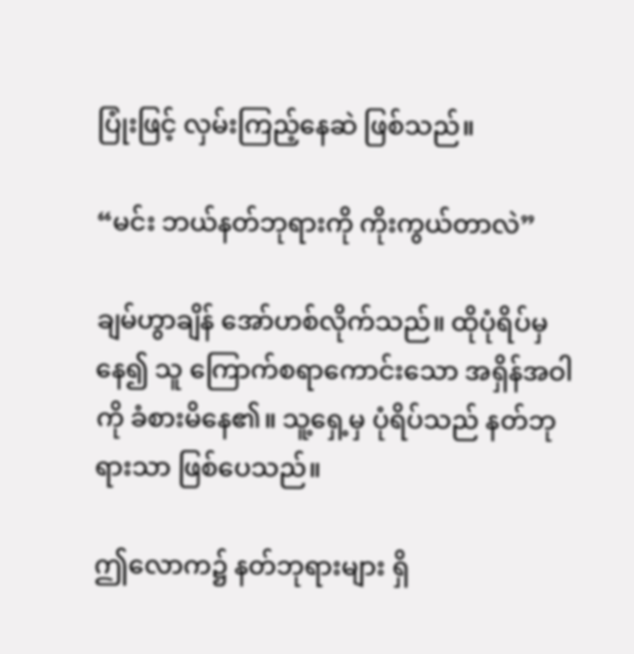ပြုံးဖြင့် လှမ်းကြည့်နေဆဲ ဖြစ်သည်။

“မင်း ဘယ်နတ်ဘုရားကို ကိုးကွယ်တာလဲ”

ချမ်ဟွာချိန် အော်ဟစ်လိုက်သည်။ ထိုပုံရိပ်မှနေ၍ သူ ကြောက်စရာကောင်းသော အရှိန်အဝါကို ခံစားမိနေ၏။ သူ့ရှေ့မှ ပုံရိပ်သည် နတ်ဘုရားသာ ဖြစ်ပေသည်။

ဤလောက၌ နတ်ဘုရားများ ရှိ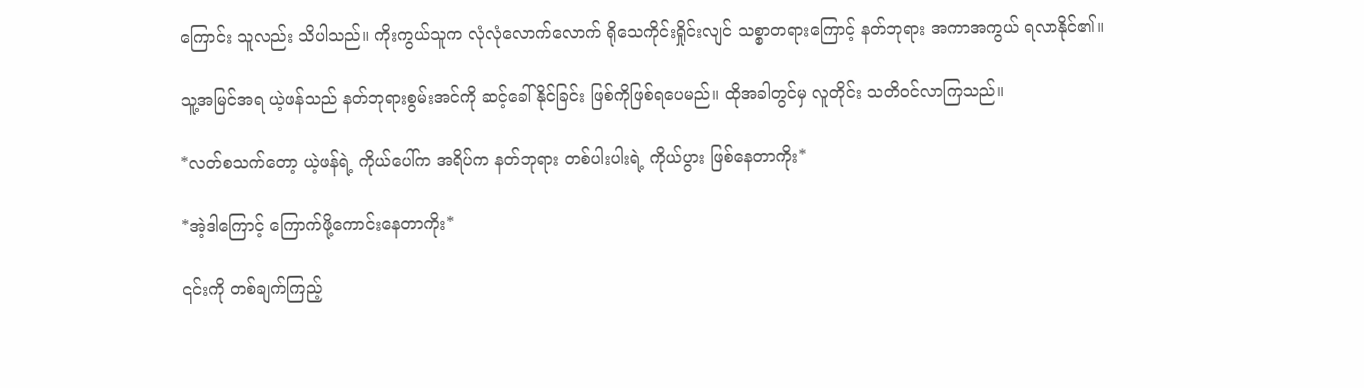ကြောင်း သူလည်း သိပါသည်။ ကိုးကွယ်သူက လုံလုံလောက်လောက် ရိုသေကိုင်းရှိုင်းလျင် သစ္စာတရားကြောင့် နတ်ဘုရား အကာအကွယ် ရလာနိုင်၏။

သူ့အမြင်အရ ယဲ့ဖန်သည် နတ်ဘုရားစွမ်းအင်ကို ဆင့်ခေါ်နိုင်ခြင်း ဖြစ်ကိုဖြစ်ရပေမည်။ ထိုအခါတွင်မှ လူတိုင်း သတိဝင်လာကြသည်။

*လတ်စသက်တော့ ယဲ့ဖန်ရဲ့ ကိုယ်ပေါ်က အရိပ်က နတ်ဘုရား တစ်ပါးပါးရဲ့ ကိုယ်ပွား ဖြစ်နေတာကိုး*

*အဲ့ဒါကြောင့် ကြောက်ဖို့ကောင်းနေတာကိုး*

၎င်းကို တစ်ချက်ကြည့်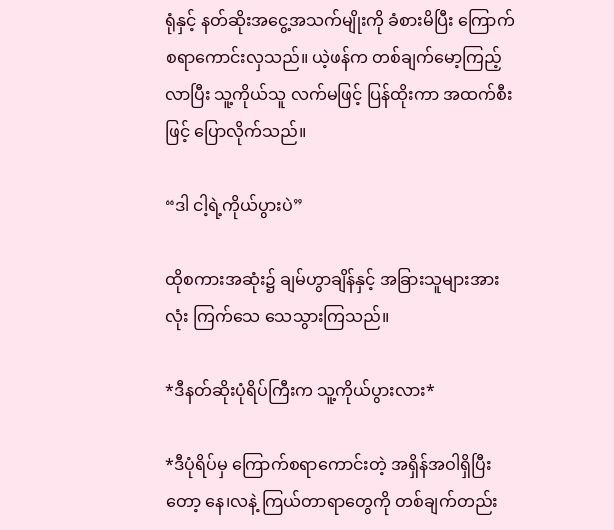ရုံနှင့် နတ်ဆိုးအငွေ့အသက်မျိုးကို ခံစားမိပြီး ကြောက်စရာကောင်းလှသည်။ ယဲ့ဖန်က တစ်ချက်မော့ကြည့်လာပြီး သူ့ကိုယ်သူ လက်မဖြင့် ပြန်ထိုးကာ အထက်စီးဖြင့် ပြောလိုက်သည်။

“ဒါ ငါ့ရဲ့ကိုယ်ပွားပဲ”

ထိုစကားအဆုံး၌ ချမ်ဟွာချိန်နှင့် အခြားသူများအားလုံး ကြက်သေ သေသွားကြသည်။

*ဒီနတ်ဆိုးပုံရိပ်ကြီးက သူ့ကိုယ်ပွားလား*

*ဒီပုံရိပ်မှ ကြောက်စရာကောင်းတဲ့ အရှိန်အဝါရှိပြီးတော့ နေ၊လနဲ့ ကြယ်တာရာတွေကို တစ်ချက်တည်း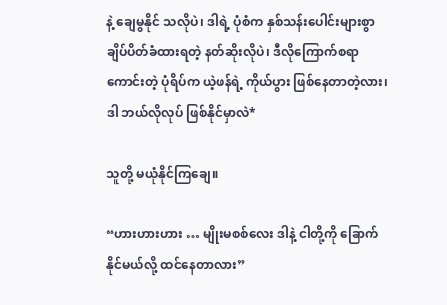နဲ့ ချေမွနိုင် သလိုပဲ၊ ဒါရဲ့ ပုံစံက နှစ်သန်းပေါင်းများစွာ ချိပ်ပိတ်ခံထားရတဲ့ နတ်ဆိုးလိုပဲ၊ ဒီလိုကြောက်စရာကောင်းတဲ့ ပုံရိပ်က ယဲ့ဖန်ရဲ့ ကိုယ်ပွား ဖြစ်နေတာတဲ့လား၊ ဒါ ဘယ်လိုလုပ် ဖြစ်နိုင်မှာလဲ*

သူတို့ မယုံနိုင်ကြချေ။

“ဟားဟားဟား … မျိုးမစစ်လေး ဒါနဲ့ ငါတို့ကို ခြောက်နိုင်မယ်လို့ ထင်နေတာလား”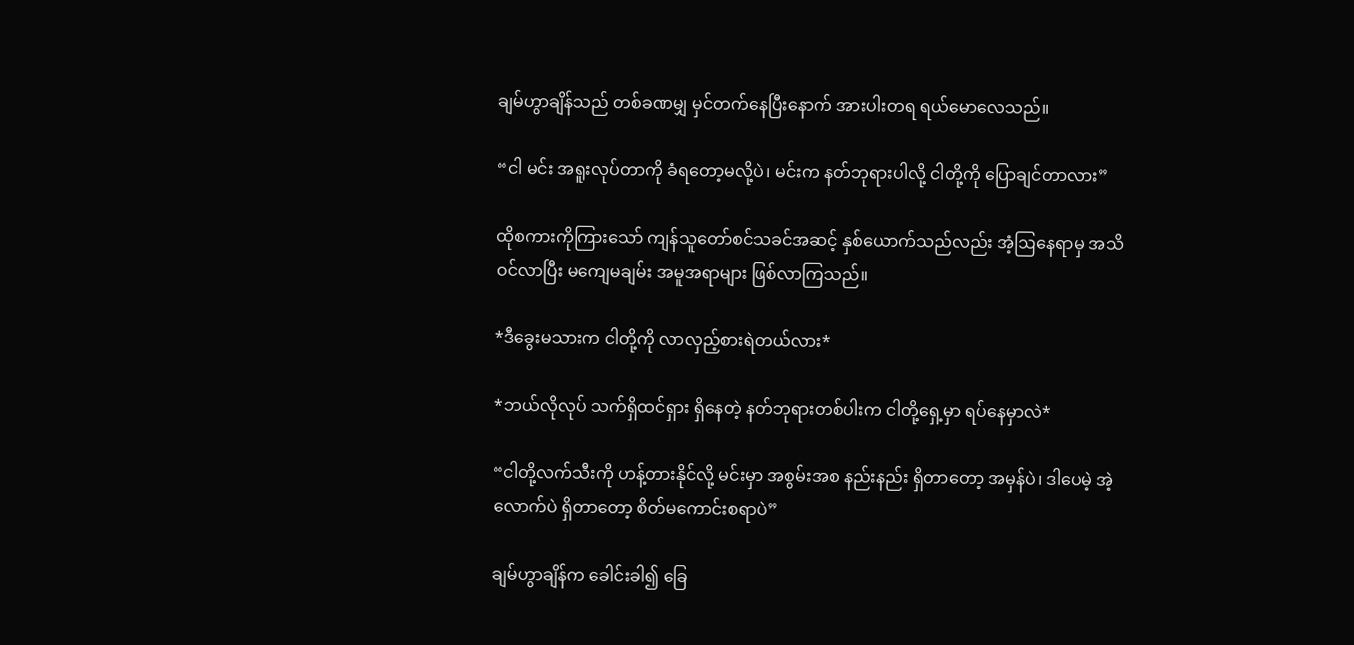ချမ်ဟွာချိန်သည် တစ်ခဏမျှ မှင်တက်နေပြီးနောက် အားပါးတရ ရယ်မောလေသည်။

“ငါ မင်း အရူးလုပ်တာကို ခံရတော့မလို့ပဲ၊ မင်းက နတ်ဘုရားပါလို့ ငါတို့ကို ပြောချင်တာလား”

ထိုစကားကိုကြားသော် ကျန်သူတော်စင်သခင်အဆင့် နှစ်ယောက်သည်လည်း အံ့ဩနေရာမှ အသိဝင်လာပြီး မကျေမချမ်း အမူအရာများ ဖြစ်လာကြသည်။

*ဒီခွေးမသားက ငါတို့ကို လာလှည့်စားရဲတယ်လား*

*ဘယ်လိုလုပ် သက်ရှိထင်ရှား ရှိနေတဲ့ နတ်ဘုရားတစ်ပါးက ငါတို့ရှေ့မှာ ရပ်နေမှာလဲ*

“ငါတို့လက်သီးကို ဟန့်တားနိုင်လို့ မင်းမှာ အစွမ်းအစ နည်းနည်း ရှိတာတော့ အမှန်ပဲ၊ ဒါပေမဲ့ အဲ့လောက်ပဲ ရှိတာတော့ စိတ်မကောင်းစရာပဲ”

ချမ်ဟွာချိန်က ခေါင်းခါ၍ ခြေ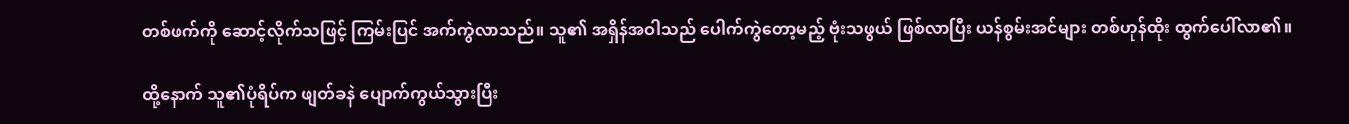တစ်ဖက်ကို ဆောင့်လိုက်သဖြင့် ကြမ်းပြင် အက်ကွဲလာသည်။ သူ၏ အရှိန်အဝါသည် ပေါက်ကွဲတော့မည့် ဗုံးသဖွယ် ဖြစ်လာပြီး ယန်စွမ်းအင်များ တစ်ဟုန်ထိုး ထွက်ပေါ်လာ၏။

ထို့နောက် သူ၏ပုံရိပ်က ဖျတ်ခနဲ ပျောက်ကွယ်သွားပြီး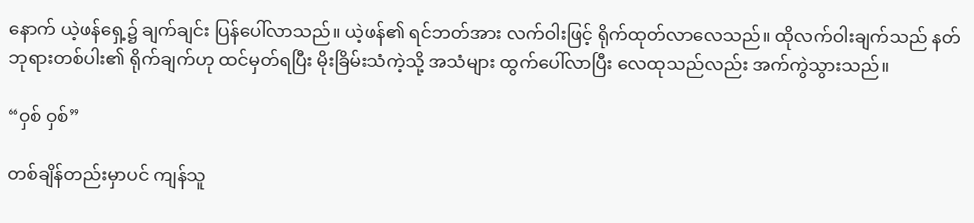နောက် ယဲ့ဖန်ရှေ့၌ ချက်ချင်း ပြန်ပေါ်လာသည်။ ယဲ့ဖန်၏ ရင်ဘတ်အား လက်ဝါးဖြင့် ရိုက်ထုတ်လာလေသည်။ ထိုလက်ဝါးချက်သည် နတ်ဘုရားတစ်ပါး၏ ရိုက်ချက်ဟု ထင်မှတ်ရပြီး မိုးခြိမ်းသံကဲ့သို့ အသံများ ထွက်ပေါ်လာပြီး လေထုသည်လည်း အက်ကွဲသွားသည်။

“ဝှစ် ဝှစ်”

တစ်ချိန်တည်းမှာပင် ကျန်သူ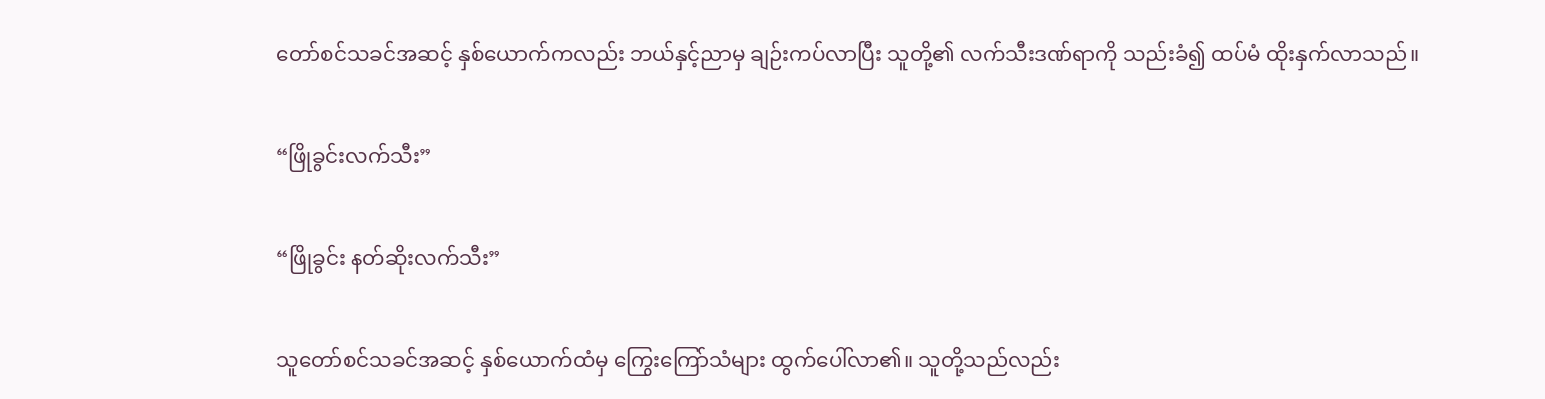တော်စင်သခင်အဆင့် နှစ်ယောက်ကလည်း ဘယ်နှင့်ညာမှ ချဉ်းကပ်လာပြီး သူတို့၏ လက်သီးဒဏ်ရာကို သည်းခံ၍ ထပ်မံ ထိုးနှက်လာသည်။

“ဖြိုခွင်းလက်သီး”

“ဖြိုခွင်း နတ်ဆိုးလက်သီး”

သူတော်စင်သခင်အဆင့် နှစ်ယောက်ထံမှ ကြွေးကြော်သံများ ထွက်ပေါ်လာ၏။ သူတို့သည်လည်း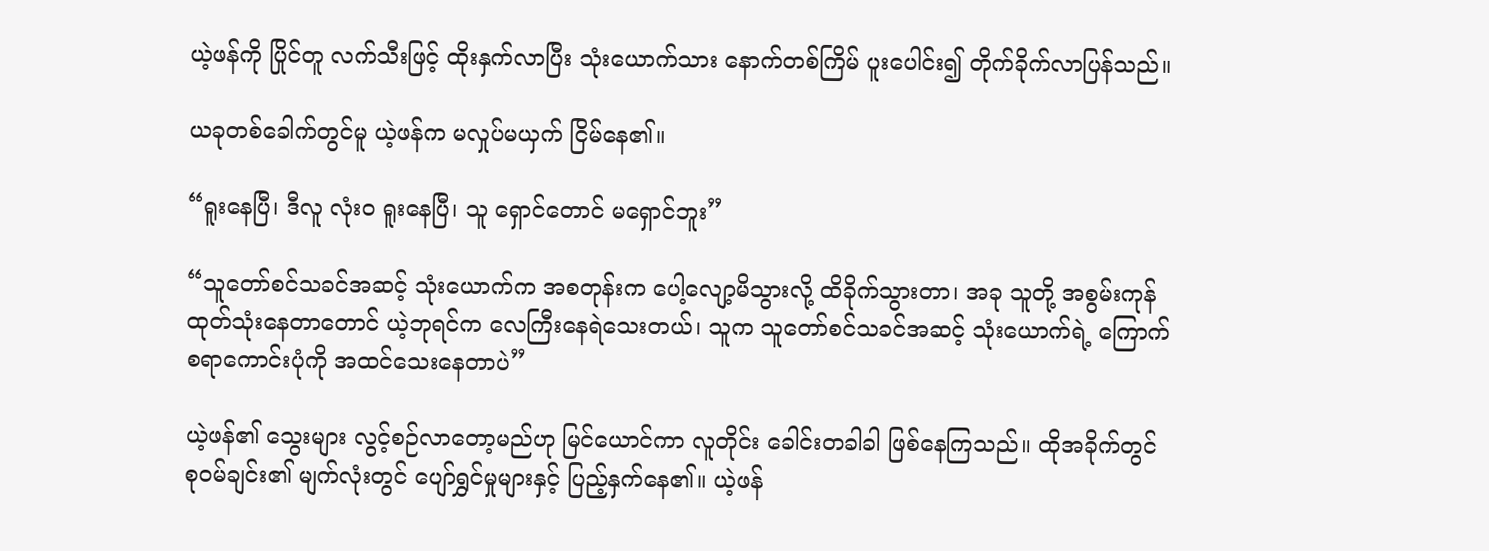ယဲ့ဖန်ကို ပြိုင်တူ လက်သီးဖြင့် ထိုးနှက်လာပြီး သုံးယောက်သား နောက်တစ်ကြိမ် ပူးပေါင်း၍ တိုက်ခိုက်လာပြန်သည်။

ယခုတစ်ခေါက်တွင်မူ ယဲ့ဖန်က မလှုပ်မယှက် ငြိမ်နေ၏။

“ရူးနေပြီ၊ ဒီလူ လုံးဝ ရူးနေပြီ၊ သူ ရှောင်တောင် မရှောင်ဘူး”

“သူတော်စင်သခင်အဆင့် သုံးယောက်က အစတုန်းက ပေါ့လျော့မိသွားလို့ ထိခိုက်သွားတာ၊ အခု သူတို့ အစွမ်းကုန် ထုတ်သုံးနေတာတောင် ယဲ့ဘုရင်က လေကြီးနေရဲသေးတယ်၊ သူက သူတော်စင်သခင်အဆင့် သုံးယောက်ရဲ့ ကြောက်စရာကောင်းပုံကို အထင်သေးနေတာပဲ”

ယဲ့ဖန်၏ သွေးများ လွင့်စဉ်လာတော့မည်ဟု မြင်ယောင်ကာ လူတိုင်း ခေါင်းတခါခါ ဖြစ်နေကြသည်။ ထိုအခိုက်တွင် စုဝမ်ချင်း၏ မျက်လုံးတွင် ပျော်ရွှင်မှုများနှင့် ပြည့်နှက်နေ၏။ ယဲ့ဖန်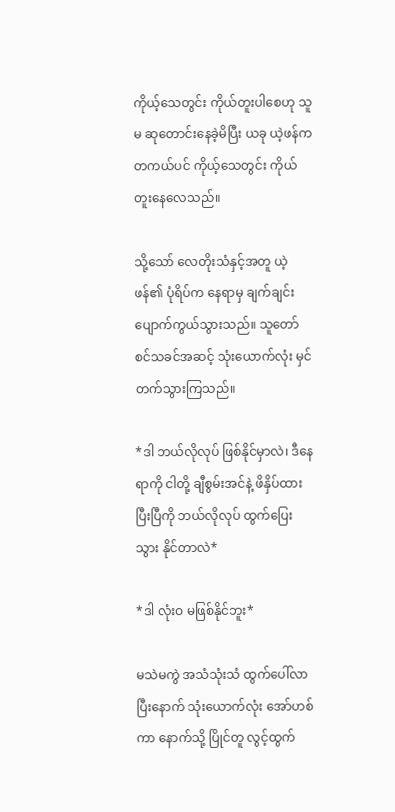ကိုယ့်သေတွင်း ကိုယ်တူးပါစေဟု သူမ ဆုတောင်းနေခဲ့မိပြီး ယခု ယဲ့ဖန်က တကယ်ပင် ကိုယ့်သေတွင်း ကိုယ်တူးနေလေသည်။

သို့သော် လေတိုးသံနှင့်အတူ ယဲ့ဖန်၏ ပုံရိပ်က နေရာမှ ချက်ချင်း ပျောက်ကွယ်သွားသည်။ သူတော်စင်သခင်အဆင့် သုံးယောက်လုံး မှင်တက်သွားကြသည်။

*ဒါ ဘယ်လိုလုပ် ဖြစ်နိုင်မှာလဲ၊ ဒီနေရာကို ငါတို့ ချီစွမ်းအင်နဲ့ ဖိနှိပ်ထားပြီးပြီကို ဘယ်လိုလုပ် ထွက်ပြေးသွား နိုင်တာလဲ*

*ဒါ လုံးဝ မဖြစ်နိုင်ဘူး*

မသဲမကွဲ အသံသုံးသံ ထွက်ပေါ်လာပြီးနောက် သုံးယောက်လုံး အော်ဟစ်ကာ နောက်သို့ ပြိုင်တူ လွင့်ထွက်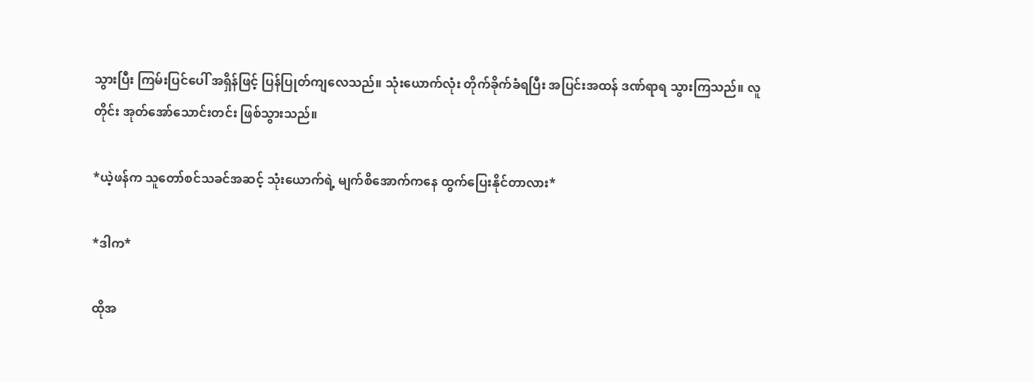သွားပြီး ကြမ်းပြင်ပေါ် အရှိန်ဖြင့် ပြန်ပြုတ်ကျလေသည်။ သုံးယောက်လုံး တိုက်ခိုက်ခံရပြီး အပြင်းအထန် ဒဏ်ရာရ သွားကြသည်။ လူတိုင်း အုတ်အော်သောင်းတင်း ဖြစ်သွားသည်။

*ယဲ့ဖန်က သူတော်စင်သခင်အဆင့် သုံးယောက်ရဲ့ မျက်စိအောက်ကနေ ထွက်ပြေးနိုင်တာလား*

*ဒါက*

ထိုအ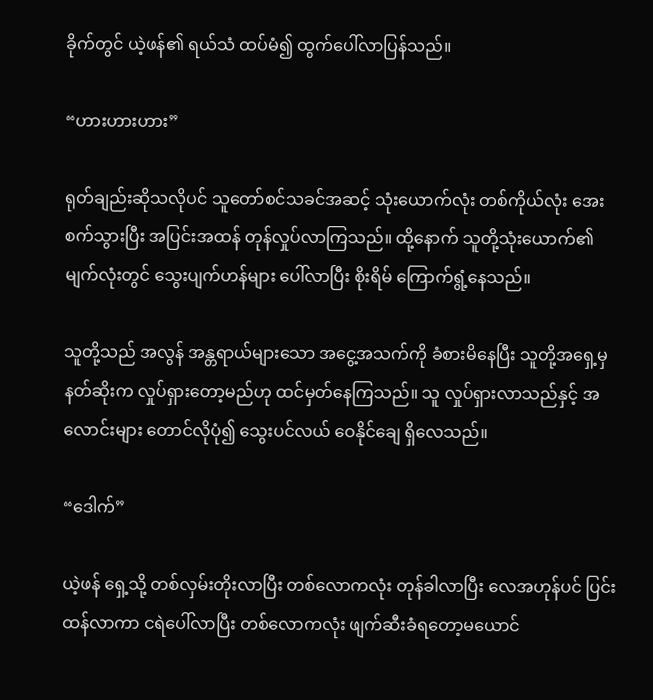ခိုက်တွင် ယဲ့ဖန်၏ ရယ်သံ ထပ်မံ၍ ထွက်ပေါ်လာပြန်သည်။

“ဟားဟားဟား”

ရုတ်ချည်းဆိုသလိုပင် သူတော်စင်သခင်အဆင့် သုံးယောက်လုံး တစ်ကိုယ်လုံး အေးစက်သွားပြီး အပြင်းအထန် တုန်လှုပ်လာကြသည်။ ထို့နောက် သူတို့သုံးယောက်၏ မျက်လုံးတွင် သွေးပျက်ဟန်များ ပေါ်လာပြီး စိုးရိမ် ကြောက်ရွံ့နေသည်။

သူတို့သည် အလွန် အန္တရာယ်များသော အငွေ့အသက်ကို ခံစားမိနေပြီး သူတို့အရှေ့မှ နတ်ဆိုးက လှုပ်ရှားတော့မည်ဟု ထင်မှတ်နေကြသည်။ သူ လှုပ်ရှားလာသည်နှင့် အလောင်းများ တောင်လိုပုံ၍ သွေးပင်လယ် ဝေနိုင်ချေ ရှိလေသည်။

“ဒေါက်”

ယဲ့ဖန် ရှေ့သို့ တစ်လှမ်းတိုးလာပြီး တစ်လောကလုံး တုန်ခါလာပြီး လေအဟုန်ပင် ပြင်းထန်လာကာ ငရဲပေါ်လာပြီး တစ်လောကလုံး ဖျက်ဆီးခံရတော့မယောင်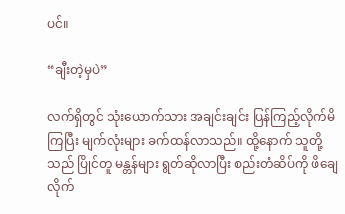ပင်။

“ချီးတဲ့မှပဲ”

လက်ရှိတွင် သုံးယောက်သား အချင်းချင်း ပြန်ကြည့်လိုက်မိကြပြီး မျက်လုံးများ ခက်ထန်လာသည်။ ထို့နောက် သူတို့သည် ပြိုင်တူ မန္တန်များ ရွတ်ဆိုလာပြီး စည်းတံဆိပ်ကို ဖိချေလိုက်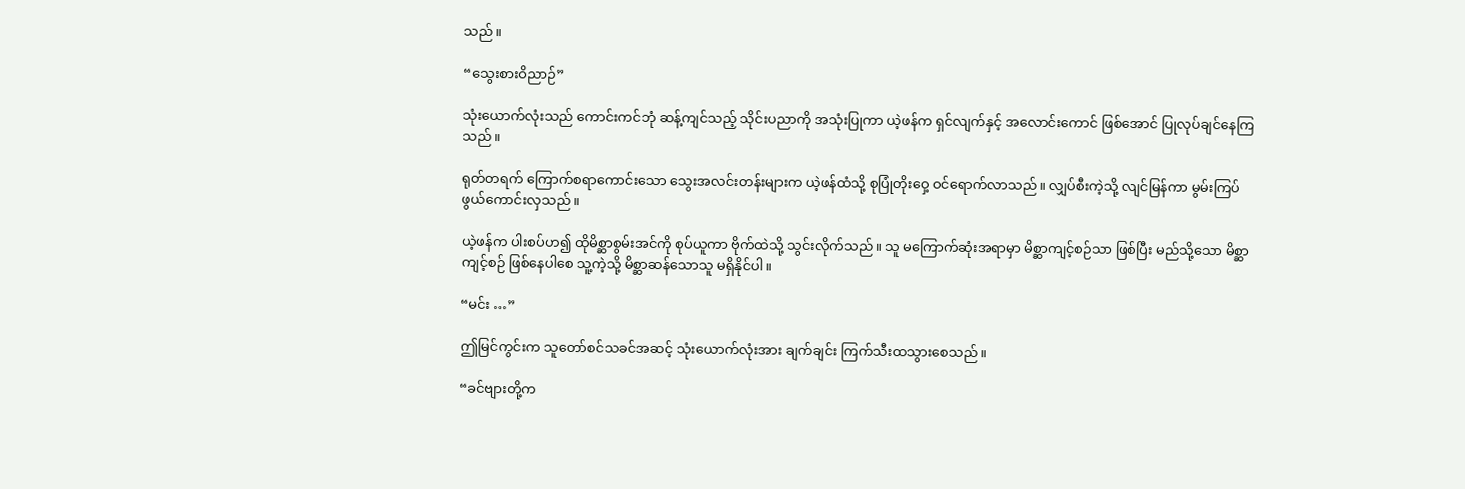သည်။

“သွေးစားဝိညာဉ်”

သုံးယောက်လုံးသည် ကောင်းကင်ဘုံ ဆန့်ကျင်သည့် သိုင်းပညာကို အသုံးပြုကာ ယဲ့ဖန်က ရှင်လျက်နှင့် အလောင်းကောင် ဖြစ်အောင် ပြုလုပ်ချင်နေကြသည်။

ရုတ်တရက် ကြောက်စရာကောင်းသော သွေးအလင်းတန်းများက ယဲ့ဖန်ထံသို့ စုပြုံတိုးဝှေ့ ဝင်ရောက်လာသည်။ လျှပ်စီးကဲ့သို့ လျင်မြန်ကာ မွမ်းကြပ်ဖွယ်ကောင်းလှသည်။

ယဲ့ဖန်က ပါးစပ်ဟ၍ ထိုမိစ္ဆာစွမ်းအင်ကို စုပ်ယူကာ ဗိုက်ထဲသို့ သွင်းလိုက်သည်။ သူ မကြောက်ဆုံးအရာမှာ မိစ္ဆာကျင့်စဉ်သာ ဖြစ်ပြီး မည်သို့သော မိစ္ဆာကျင့်စဉ် ဖြစ်နေပါစေ သူ့ကဲ့သို့ မိစ္ဆာဆန်သောသူ မရှိနိုင်ပါ။

“မင်း …”

ဤမြင်ကွင်းက သူတော်စင်သခင်အဆင့် သုံးယောက်လုံးအား ချက်ချင်း ကြက်သီးထသွားစေသည်။

“ခင်ဗျားတို့က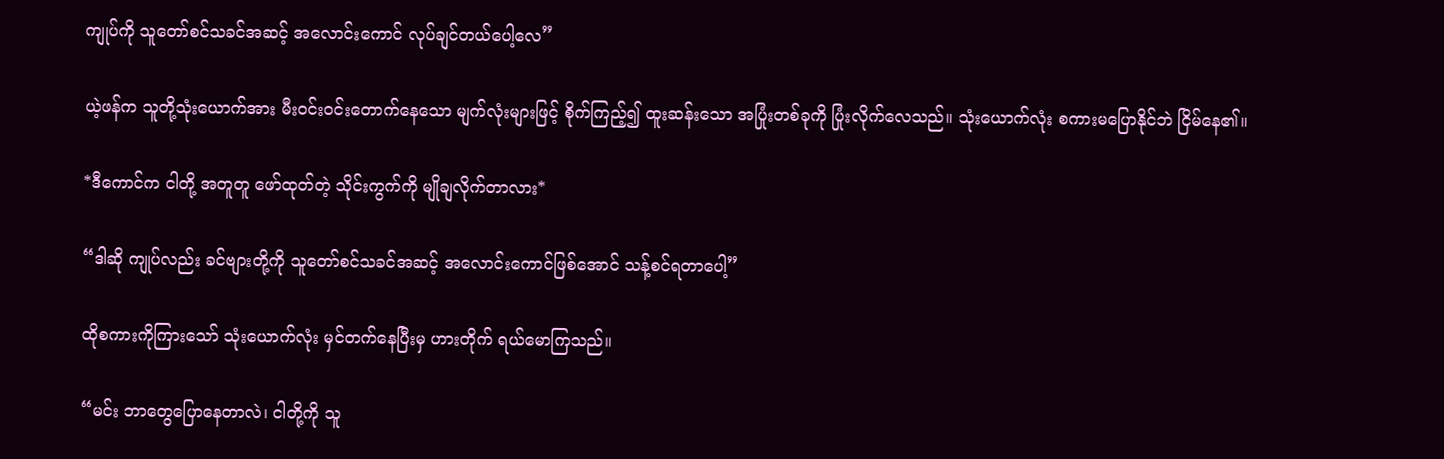ကျုပ်ကို သူတော်စင်သခင်အဆင့် အလောင်းကောင် လုပ်ချင်တယ်ပေါ့လေ”

ယဲ့ဖန်က သူတို့သုံးယောက်အား မီးဝင်းဝင်းတောက်နေသော မျက်လုံးများဖြင့် စိုက်ကြည့်၍ ထူးဆန်းသော အပြုံးတစ်ခုကို ပြုံးလိုက်လေသည်။ သုံးယောက်လုံး စကားမပြောနိုင်ဘဲ ငြိမ်နေ၏။

*ဒီကောင်က ငါတို့ အတူတူ ဖော်ထုတ်တဲ့ သိုင်းကွက်ကို မျိုချလိုက်တာလား*

“ဒါဆို ကျုပ်လည်း ခင်ဗျားတို့ကို သူတော်စင်သခင်အဆင့် အလောင်းကောင်ဖြစ်အောင် သန့်စင်ရတာပေါ့”

ထိုစကားကိုကြားသော် သုံးယောက်လုံး မှင်တက်နေပြီးမှ ဟားတိုက် ရယ်မောကြသည်။

“မင်း ဘာတွေပြောနေတာလဲ၊ ငါတို့ကို သူ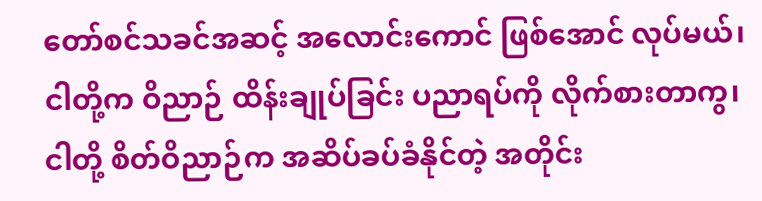တော်စင်သခင်အဆင့် အလောင်းကောင် ဖြစ်အောင် လုပ်မယ်၊ ငါတို့က ဝိညာဉ် ထိန်းချုပ်ခြင်း ပညာရပ်ကို လိုက်စားတာကွ၊ ငါတို့ စိတ်ဝိညာဉ်က အဆိပ်ခပ်ခံနိုင်တဲ့ အတိုင်း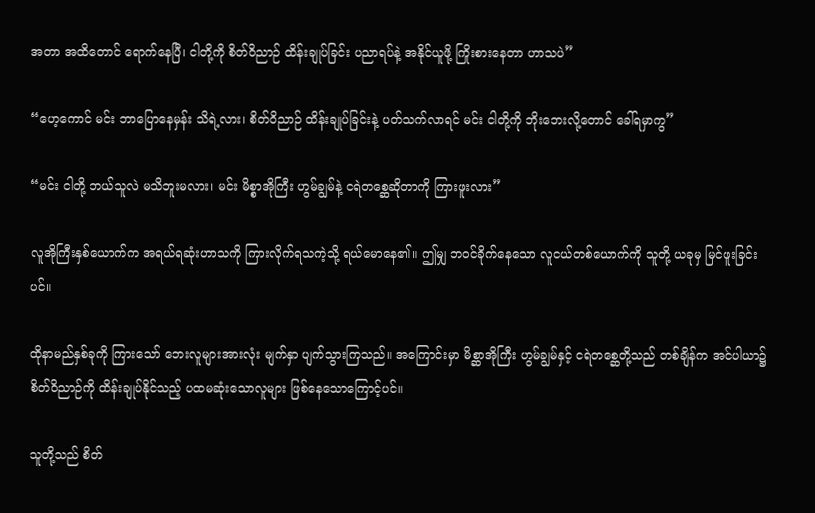အတာ အထိတောင် ရောက်နေပြီ၊ ငါတို့ကို စိတ်ဝိညာဉ် ထိန်းချုပ်ခြင်း ပညာရပ်နဲ့ အနိုင်ယူဖို့ ကြိုးစားနေတာ ဟာသပဲ”

“ဟေ့ကောင် မင်း ဘာပြောနေမှန်း သိရဲ့လား၊ စိတ်ဝိညာဉ် ထိန်းချုပ်ခြင်းနဲ့ ပတ်သက်လာရင် မင်း ငါတို့ကို ဘိုးဘေးလို့တောင် ခေါ်ရမှာကွ”

“မင်း ငါတို့ ဘယ်သူလဲ မသိဘူးမလား၊ မင်း မိစ္စာအိုကြီး ဟွမ်ချွမ်နဲ့ ငရဲတစ္ဆေဆိုတာကို ကြားဖူးလား”

လူအိုကြီးနှစ်ယောက်က အရယ်ရဆုံးဟာသကို ကြားလိုက်ရသကဲ့သို့ ရယ်မောနေ၏။ ဤမျှ ဘဝင်ခိုက်နေသော လူငယ်တစ်ယောက်ကို သူတို့ ယခုမှ မြင်ဖူးခြင်းပင်။

ထိုနာမည်နှစ်ခုကို ကြားသော် ဘေးလူများအားလုံး မျက်နှာ ပျက်သွားကြသည်။ အကြောင်းမှာ မိစ္ဆာအိုကြီး ဟွမ်ချွမ်နှင့် ငရဲတစ္ဆေတို့သည် တစ်ချိန်က အင်ပါယာ၌ စိတ်ဝိညာဉ်ကို ထိန်းချုပ်နိုင်သည့် ပထမဆုံးသောလူများ ဖြစ်နေသောကြောင့်ပင်။

သူတို့သည် စိတ်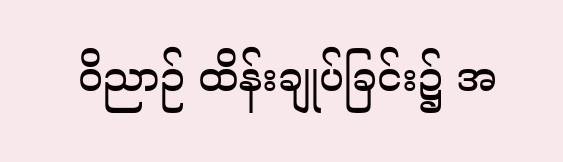ဝိညာဉ် ထိန်းချုပ်ခြင်း၌ အ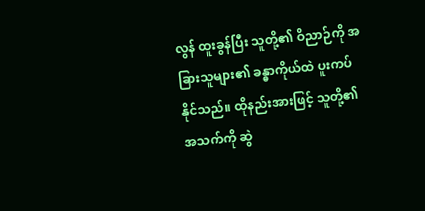လွန် ထူးခွန်ပြီး သူတို့၏ ဝိညာဉ်ကို အခြားသူများ၏ ခန္ဓာကိုယ်ထဲ ပူးကပ်နိုင်သည်။ ထိုနည်းအားဖြင့် သူတို့၏ အသက်ကို ဆွဲ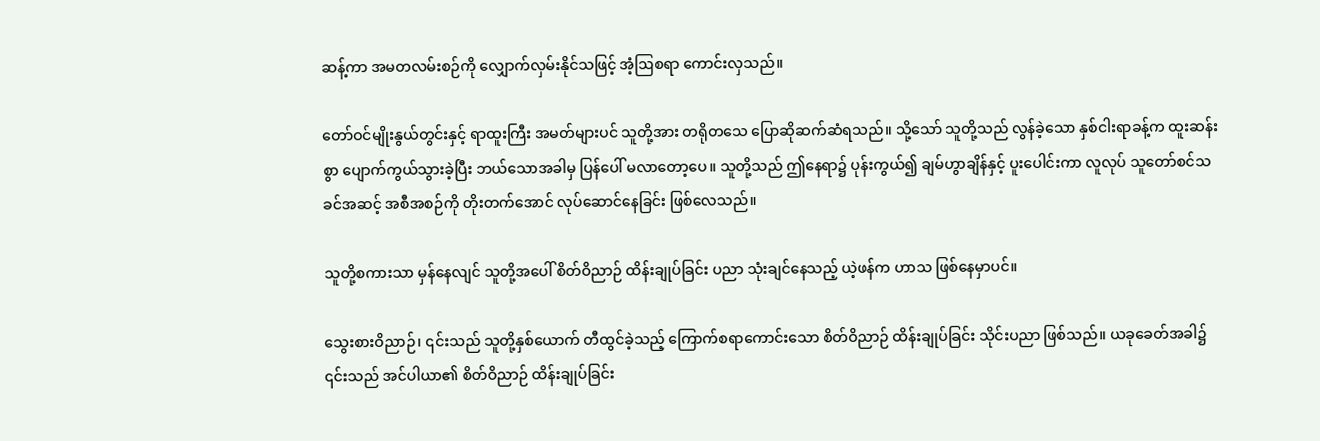ဆန့်ကာ အမတလမ်းစဉ်ကို လျှောက်လှမ်းနိုင်သဖြင့် အံ့ဩစရာ ကောင်းလှသည်။

တော်ဝင်မျိုးနွယ်တွင်းနှင့် ရာထူးကြီး အမတ်များပင် သူတို့အား တရိုတသေ ပြောဆိုဆက်ဆံရသည်။ သို့သော် သူတို့သည် လွန်ခဲ့သော နှစ်ငါးရာခန့်က ထူးဆန်းစွာ ပျောက်ကွယ်သွားခဲ့ပြီး ဘယ်သောအခါမှ ပြန်ပေါ် မလာတော့ပေ။ သူတို့သည် ဤနေရာ၌ ပုန်းကွယ်၍ ချမ်ဟွာချိန်နှင့် ပူးပေါင်းကာ လူလုပ် သူတော်စင်သခင်အဆင့် အစီအစဉ်ကို တိုးတက်အောင် လုပ်ဆောင်နေခြင်း ဖြစ်လေသည်။

သူတို့စကားသာ မှန်နေလျင် သူတို့အပေါ် စိတ်ဝိညာဉ် ထိန်းချုပ်ခြင်း ပညာ သုံးချင်နေသည့် ယဲ့ဖန်က ဟာသ ဖြစ်နေမှာပင်။

သွေးစားဝိညာဉ်၊ ၎င်းသည် သူတို့နှစ်ယောက် တီထွင်ခဲ့သည့် ကြောက်စရာကောင်းသော စိတ်ဝိညာဉ် ထိန်းချုပ်ခြင်း သိုင်းပညာ ဖြစ်သည်။ ယခုခေတ်အခါ၌ ၎င်းသည် အင်ပါယာ၏ စိတ်ဝိညာဉ် ထိန်းချုပ်ခြင်း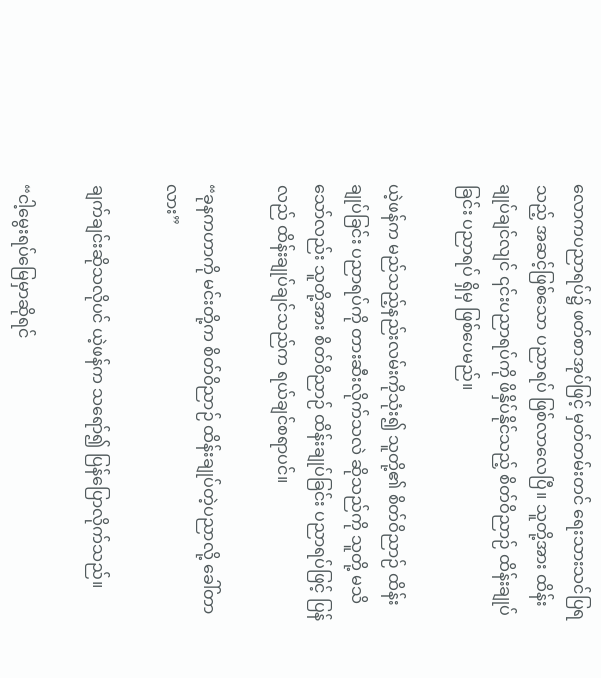လောကပညာရပ်၌ ဖတ်စာအုပ်ဖြင့် မှတ်တမ်းတင် ရေးသားသင်ပြရသည့် အဆင့်ဖြစ်သော ပညာရပ် ဖြစ်လာလေပြီ။ သူတို့အား ထိန်းချုပ်ချင်လျင် ၎င်းပညာရပ်ကို ဖိနှိပ်နိုင်သည့် စိတ်ဝိညာဉ် ထိန်းချုပ်ခြင်း ပညာရပ် ရှိမှ ဖြစ်ပေမည်။

ယဲ့ဖန်က မည်သည့်နည်းလမ်းကိုသုံး၍ သူတို့၏ စိတ်ဝိညာဉ် ထိန်းချုပ်ခြင်း ပညာရပ်ကို တားဆီးလိုက်သလဲ ဆိုသည်ကို သူတို့ မသိသော်လည်း သူတို့အား စိတ်ဝိညာဉ် ထိန်းချုပ်ခြင်း ပညာရပ်ဖြင့် ပြန်လည် ထိန်းချုပ်ချင်သည်က ရယ်ချင်စရာပင်။

“ခုနကဟာကို မင်းတို့က စိတ်ဝိညာဉ် ထိန်းချုပ်တဲ့ပညာလို့ ခေါ်တာလား”

ချက်ချင်းဆိုသလိုပင် ယဲ့ဖန်က သရော်၍ ပြန်ပြောလိုက်သည်။

“ငါ့မွေးရပ်မြေမှာဆိုရင်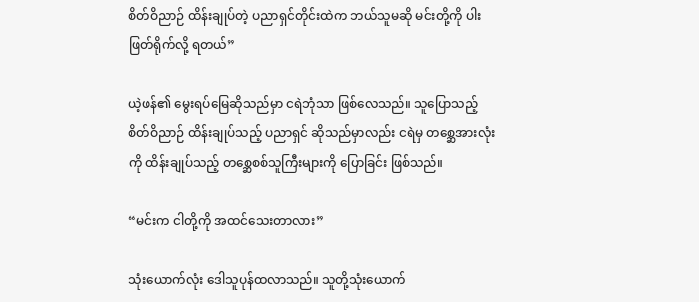စိတ်ဝိညာဉ် ထိန်းချုပ်တဲ့ ပညာရှင်တိုင်းထဲက ဘယ်သူမဆို မင်းတို့ကို ပါးဖြတ်ရိုက်လို့ ရတယ်”

ယဲ့ဖန်၏ မွေးရပ်မြေဆိုသည်မှာ ငရဲဘုံသာ ဖြစ်လေသည်။ သူပြောသည့် စိတ်ဝိညာဉ် ထိန်းချုပ်သည့် ပညာရှင် ဆိုသည်မှာလည်း ငရဲမှ တစ္ဆေအားလုံးကို ထိန်းချုပ်သည့် တစ္ဆေစစ်သူကြီးများကို ပြောခြင်း ဖြစ်သည်။

“မင်းက ငါတို့ကို အထင်သေးတာလား”

သုံးယောက်လုံး ဒေါသူပုန်ထလာသည်။ သူတို့သုံးယောက်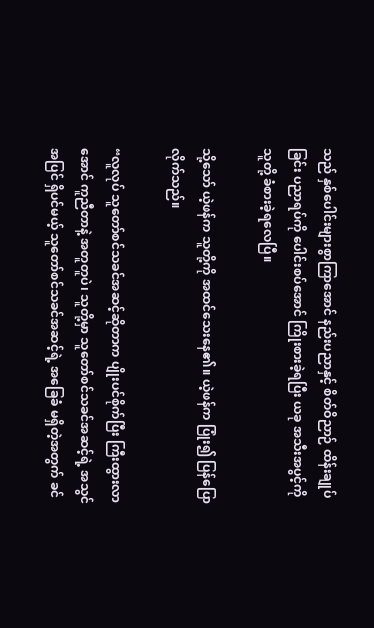သည် နှစ်ပေါင်းများစွာကြာအောင် နည်းပညာနှင့် စိတ်ဝိညာဉ် ထိန်းချုပ်ခြင်း ပညာရပ်ကို ပေါင်းစပ်အောင် ကြိုးစားခဲ့ရပြီး ယခု အသီးအပွင့်ကို သူတို့ ခံစားခဲ့ရလေပြီ။

သို့သော် ယဲ့ဖန်က သူတို့ကို အထင်သေးနေ၏။ ယဲ့ဖန်က ပြုံး၍ ပြန်ပြောလိုက်သည်။

“လူလုပ် သူတော်စင်သခင်အဆင့်ဆိုတာက ပျိုးပင်စိုက်ပြီး ကြီးထွားလာအောင် ကူညီတာနဲ့ အတူတူပဲ၊ သူတို့မှာ သူတော်စင်သခင်အဆင့်ရဲ့ အသွင်အပြင် ရှိပင်မယ့် သူတော်စင်သခင်အဆင့်ရဲ့ အခြေခံ မရှိတဲ့အတွက် ခင်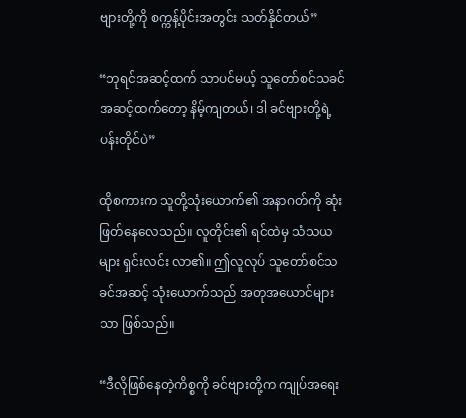ဗျားတို့ကို စက္ကန့်ပိုင်းအတွင်း သတ်နိုင်တယ်”

“ဘုရင်အဆင့်ထက် သာပင်မယ့် သူတော်စင်သခင်အဆင့်ထက်တော့ နိမ့်ကျတယ်၊ ဒါ ခင်ဗျားတို့ရဲ့ ပန်းတိုင်ပဲ”

ထိုစကားက သူတို့သုံးယောက်၏ အနာဂတ်ကို ဆုံးဖြတ်နေလေသည်။ လူတိုင်း၏ ရင်ထဲမှ သံသယများ ရှင်းလင်း လာ၏။ ဤလူလုပ် သူတော်စင်သခင်အဆင့် သုံးယောက်သည် အတုအယောင်များသာ ဖြစ်သည်။

“ဒီလိုဖြစ်နေတဲ့ကိစ္စကို ခင်ဗျားတို့က ကျုပ်အရေး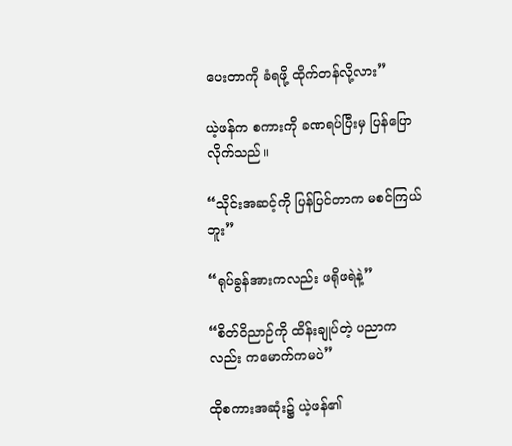ပေးတာကို ခံရဖို့ ထိုက်တန်လို့လား”

ယဲ့ဖန်က စကားကို ခဏရပ်ပြီးမှ ပြန်ပြောလိုက်သည်။

“သိုင်းအဆင့်ကို ပြန်ပြင်တာက မစင်ကြယ်ဘူး”

“ရုပ်ခွန်အားကလည်း ဖရိုဖရဲနဲ့”

“စိတ်ဝိညာဉ်ကို ထိန်းချုပ်တဲ့ ပညာကလည်း ကမောက်ကမပဲ”

ထိုစကားအဆုံး၌ ယဲ့ဖန်၏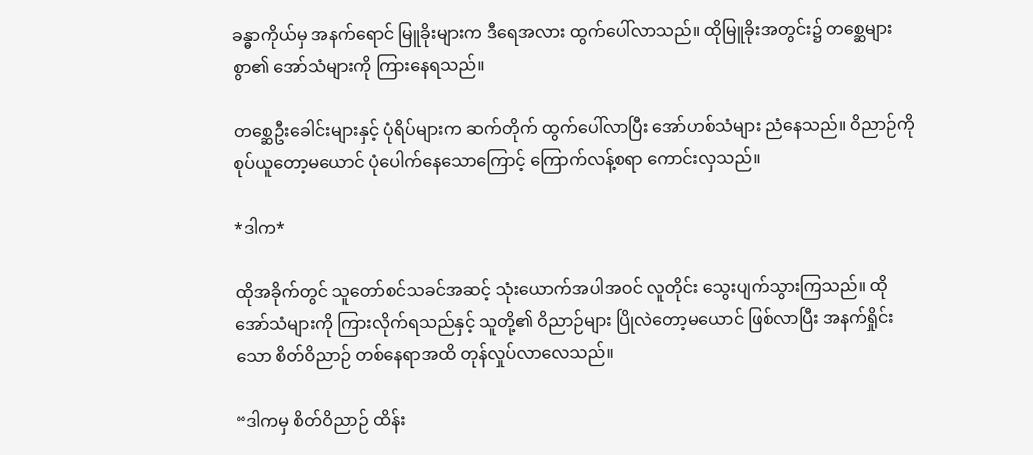ခန္ဓာကိုယ်မှ အနက်ရောင် မြူခိုးများက ဒီရေအလား ထွက်ပေါ်လာသည်။ ထိုမြူခိုးအတွင်း၌ တစ္ဆေများစွာ၏ အော်သံများကို ကြားနေရသည်။

တစ္ဆေဦးခေါင်းများနှင့် ပုံရိပ်များက ဆက်တိုက် ထွက်ပေါ်လာပြီး အော်ဟစ်သံများ ညံနေသည်။ ဝိညာဉ်ကို စုပ်ယူတော့မယောင် ပုံပေါက်နေသောကြောင့် ကြောက်လန့်စရာ ကောင်းလှသည်။

*ဒါက*

ထိုအခိုက်တွင် သူတော်စင်သခင်အဆင့် သုံးယောက်အပါအဝင် လူတိုင်း သွေးပျက်သွားကြသည်။ ထိုအော်သံများကို ကြားလိုက်ရသည်နှင့် သူတို့၏ ဝိညာဉ်များ ပြိုလဲတော့မယောင် ဖြစ်လာပြီး အနက်ရှိုင်းသော စိတ်ဝိညာဉ် တစ်နေရာအထိ တုန်လှုပ်လာလေသည်။

“ဒါကမှ စိတ်ဝိညာဉ် ထိန်း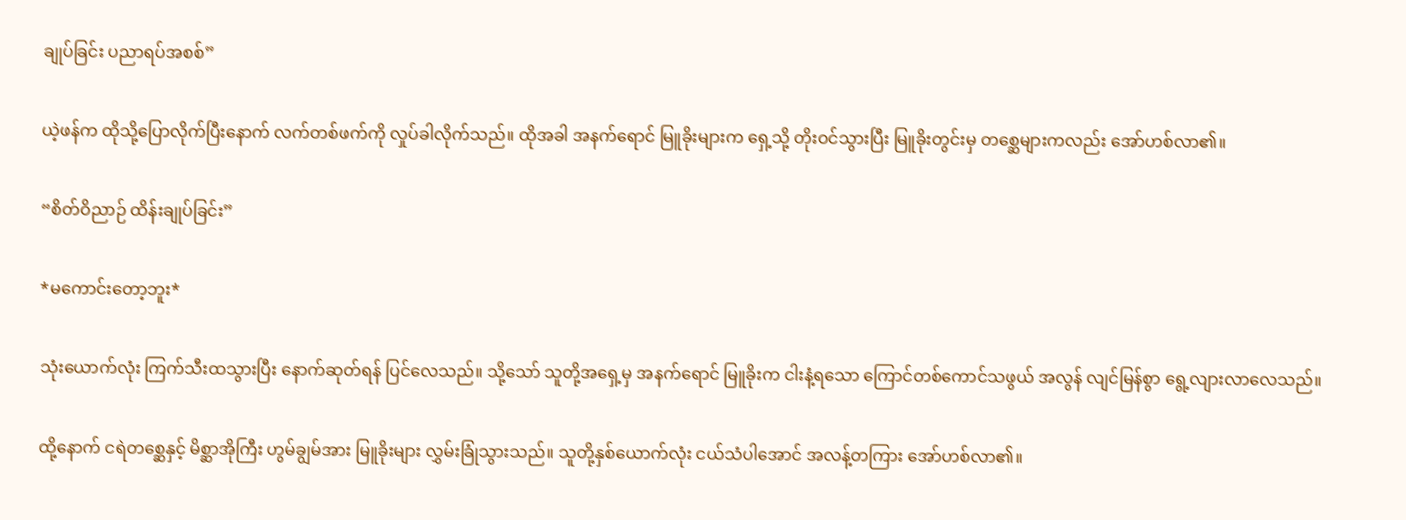ချုပ်ခြင်း ပညာရပ်အစစ်”

ယဲ့ဖန်က ထိုသို့ပြောလိုက်ပြီးနောက် လက်တစ်ဖက်ကို လှုပ်ခါလိုက်သည်။ ထိုအခါ အနက်ရောင် မြူခိုးများက ရှေ့သို့ တိုးဝင်သွားပြီး မြူခိုးတွင်းမှ တစ္ဆေများကလည်း အော်ဟစ်လာ၏။

“စိတ်ဝိညာဉ် ထိန်းချုပ်ခြင်း”

*မကောင်းတော့ဘူး*

သုံးယောက်လုံး ကြက်သီးထသွားပြီး နောက်ဆုတ်ရန် ပြင်လေသည်။ သို့သော် သူတို့အရှေ့မှ အနက်‌ရောင် မြူခိုးက ငါးနံ့ရသော ကြောင်တစ်ကောင်သဖွယ် အလွန် လျင်မြန်စွာ ရွေ့လျားလာလေသည်။

ထို့နောက် ငရဲတစ္ဆေနှင့် မိစ္ဆာအိုကြီး ဟွမ်ချွမ်အား မြူခိုးများ လွှမ်းခြုံသွားသည်။ သူတို့နှစ်ယောက်လုံး ငယ်သံပါအောင် အလန့်တကြား အော်ဟစ်လာ၏။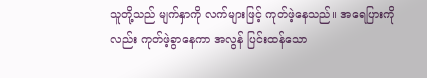သူတို့သည် မျက်နှာကို လက်များဖြင့် ကုတ်ဖဲ့နေသည်။ အရေပြားကိုလည်း ကုတ်ဖဲ့ခွာနေကာ အလွန် ပြင်းထန်သော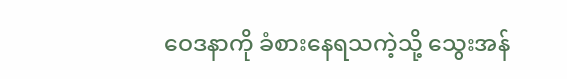ဝေဒနာကို ခံစားနေရသကဲ့သို့ သွေးအန်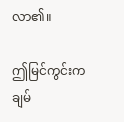လာ၏။

ဤမြင်ကွင်းက ချမ်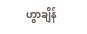ဟွာချိန်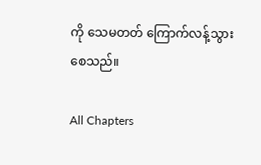ကို သေမတတ် ကြောက်လန့်သွားစေသည်။

All Chapters